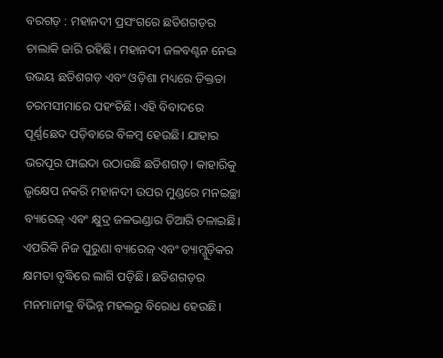ବରଗଡ଼ : ମହାନଦୀ ପ୍ରସଂଗରେ ଛତିଶଗଡ଼ର ଚାଲାକି ଜାରି ରହିଛି। ମହାନଦୀ ଜଳବଣ୍ଟନ ନେଇ ଉଭୟ ଛତିଶଗଡ଼ ଏବଂ ଓଡ଼ିଶା ମଧ୍ୟରେ ତିକ୍ତତା ଚରମସୀମାରେ ପହଂଚିଛି। ଏହି ବିବାଦରେ ପୂର୍ଣ୍ଣଛେଦ ପଡ଼ିବାରେ ବିଳମ୍ବ ହେଉଛି। ଯାହାର ଭରପୂର ଫାଇଦା ଉଠାଉଛି ଛତିଶଗଡ଼। କାହାରିକୁ ଭୃକ୍ଷେପ ନକରି ମହାନଦୀ ଉପର ମୁଣ୍ଡରେ ମନଇଚ୍ଛା ବ୍ୟାରେଜ୍ ଏବଂ କ୍ଷୁଦ୍ର ଜଳଭଣ୍ଡାର ତିଆରି ଚଳାଇଛି। ଏପରିକି ନିଜ ପୁରୁଣା ବ୍ୟାରେଜ୍ ଏବଂ ଡ୍ୟାମ୍ଗୁଡ଼ିକର କ୍ଷମତା ବୃଦ୍ଧିରେ ଲାଗି ପଡ଼ିଛି। ଛତିଶଗଡ଼ର ମନମାନୀକୁ ବିଭିନ୍ନ ମହଲରୁ ବିରୋଧ ହେଉଛି।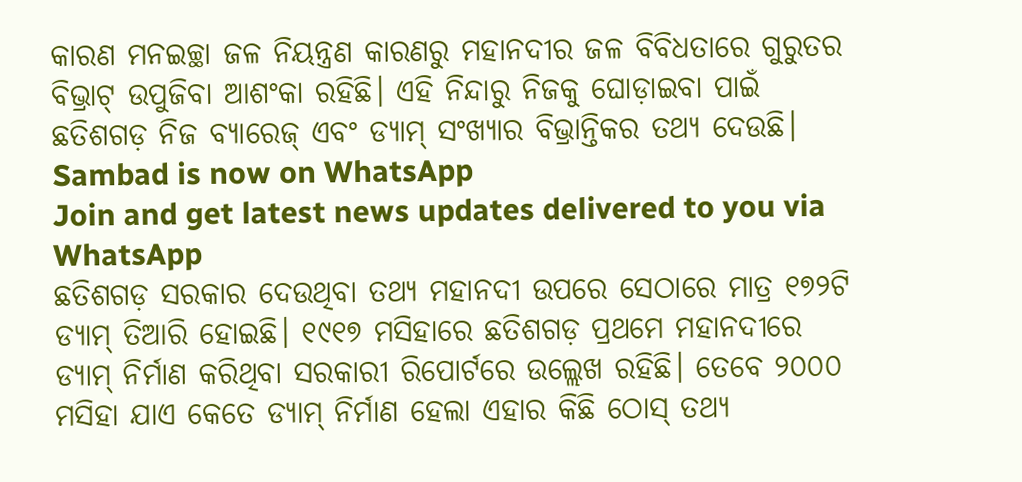କାରଣ ମନଇଚ୍ଛା ଜଳ ନିୟନ୍ତ୍ରଣ କାରଣରୁ ମହାନଦୀର ଜଳ ବିବିଧତାରେ ଗୁରୁତର ବିଭ୍ରାଟ୍ ଉପୁଜିବା ଆଶଂକା ରହିଛି। ଏହି ନିନ୍ଦାରୁ ନିଜକୁ ଘୋଡ଼ାଇବା ପାଇଁ ଛତିଶଗଡ଼ ନିଜ ବ୍ୟାରେଜ୍ ଏବଂ ଡ୍ୟାମ୍ ସଂଖ୍ୟାର ବିଭ୍ରାନ୍ତିକର ତଥ୍ୟ ଦେଉଛି।
Sambad is now on WhatsApp
Join and get latest news updates delivered to you via WhatsApp
ଛତିଶଗଡ଼ ସରକାର ଦେଉଥିବା ତଥ୍ୟ ମହାନଦୀ ଉପରେ ସେଠାରେ ମାତ୍ର ୧୭୨ଟି ଡ୍ୟାମ୍ ତିଆରି ହୋଇଛି। ୧୯୧୭ ମସିହାରେ ଛତିଶଗଡ଼ ପ୍ରଥମେ ମହାନଦୀରେ ଡ୍ୟାମ୍ ନିର୍ମାଣ କରିଥିବା ସରକାରୀ ରିପୋର୍ଟରେ ଉଲ୍ଲେଖ ରହିଛି। ତେବେ ୨୦୦୦ ମସିହା ଯାଏ କେତେ ଡ୍ୟାମ୍ ନିର୍ମାଣ ହେଲା ଏହାର କିଛି ଠୋସ୍ ତଥ୍ୟ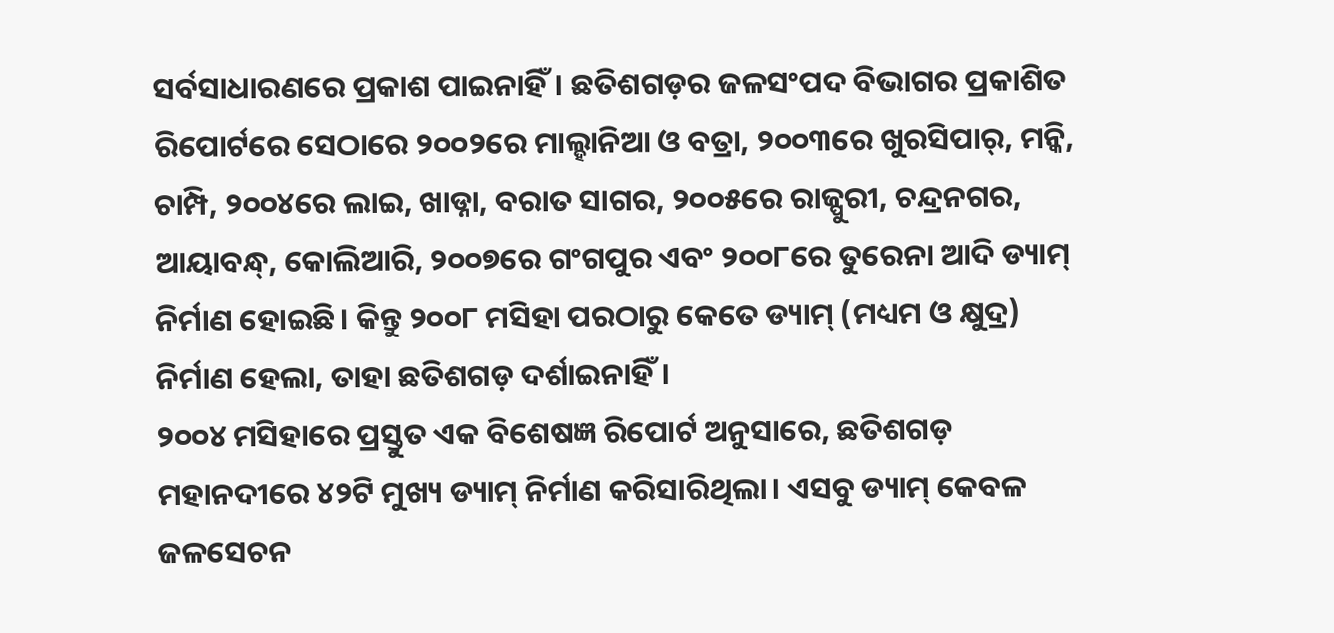ସର୍ବସାଧାରଣରେ ପ୍ରକାଶ ପାଇନାହିଁ। ଛତିଶଗଡ଼ର ଜଳସଂପଦ ବିଭାଗର ପ୍ରକାଶିତ ରିପୋର୍ଟରେ ସେଠାରେ ୨୦୦୨ରେ ମାଲ୍ହାନିଆ ଓ ବତ୍ରା, ୨୦୦୩ରେ ଖୁରସିପାର୍, ମନ୍କି, ଚାମ୍ପି, ୨୦୦୪ରେ ଲାଇ, ଖାଡ୍ନା, ବରାତ ସାଗର, ୨୦୦୫ରେ ରାଜ୍ପୁରୀ, ଚନ୍ଦ୍ରନଗର, ଆୟାବନ୍ଧ୍, କୋଲିଆରି, ୨୦୦୭ରେ ଗଂଗପୁର ଏବଂ ୨୦୦୮ରେ ତୁରେନା ଆଦି ଡ୍ୟାମ୍ ନିର୍ମାଣ ହୋଇଛି। କିନ୍ତୁ ୨୦୦୮ ମସିହା ପରଠାରୁ କେତେ ଡ୍ୟାମ୍ (ମଧ୍ୟମ ଓ କ୍ଷୁଦ୍ର) ନିର୍ମାଣ ହେଲା, ତାହା ଛତିଶଗଡ଼ ଦର୍ଶାଇନାହିଁ।
୨୦୦୪ ମସିହାରେ ପ୍ରସ୍ତୁତ ଏକ ବିଶେଷଜ୍ଞ ରିପୋର୍ଟ ଅନୁସାରେ, ଛତିଶଗଡ଼ ମହାନଦୀରେ ୪୨ଟି ମୁଖ୍ୟ ଡ୍ୟାମ୍ ନିର୍ମାଣ କରିସାରିଥିଲା। ଏସବୁ ଡ୍ୟାମ୍ କେବଳ ଜଳସେଚନ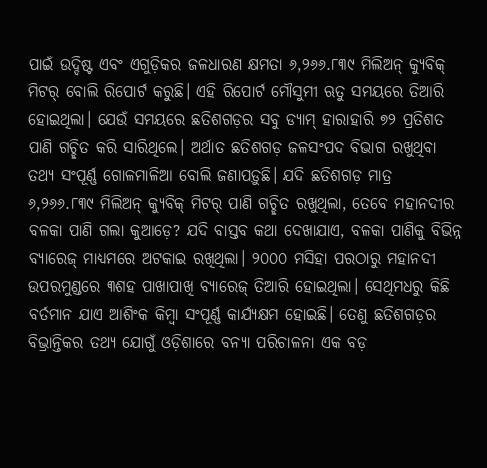ପାଇଁ ଉଦ୍ଦିଷ୍ଟ ଏବଂ ଏଗୁଡ଼ିକର ଜଳଧାରଣ କ୍ଷମତା ୬,୨୬୬.୮୩୯ ମିଲିଅନ୍ କ୍ୟୁବିକ୍ ମିଟର୍ ବୋଲି ରିପୋର୍ଟ କରୁଛି। ଏହି ରିପୋର୍ଟ ମୌସୁମୀ ଋତୁ ସମୟରେ ତିଆରି ହୋଇଥିଲା। ଯେଉଁ ସମୟରେ ଛତିଶଗଡ଼ର ସବୁ ଡ୍ୟାମ୍ ହାରାହାରି ୭୨ ପ୍ରତିଶତ ପାଣି ଗଚ୍ଛିତ କରି ସାରିଥିଲେ। ଅର୍ଥାତ ଛତିଶଗଡ଼ ଜଳସଂପଦ ବିଭାଗ ରଖୁଥିବା ତଥ୍ୟ ସଂପୂର୍ଣ୍ଣ ଗୋଳମାଳିଆ ବୋଲି ଜଣାପଡ଼ୁଛି। ଯଦି ଛତିଶଗଡ଼ ମାତ୍ର ୬,୨୬୬.୮୩୯ ମିଲିଅନ୍ କ୍ୟୁବିକ୍ ମିଟର୍ ପାଣି ଗଚ୍ଛିତ ରଖୁଥିଲା, ତେବେ ମହାନଦୀର ବଳକା ପାଣି ଗଲା କୁଆଡ଼େ? ଯଦି ବାସ୍ତବ କଥା ଦେଖାଯାଏ, ବଳକା ପାଣିକୁ ବିଭିନ୍ନ ବ୍ୟାରେଜ୍ ମାଧ୍ୟମରେ ଅଟକାଇ ରଖିଥିଲା। ୨୦୦୦ ମସିହା ପରଠାରୁ ମହାନଦୀ ଉପରମୁଣ୍ଡରେ ୩ଶହ ପାଖାପାଖି ବ୍ୟାରେଜ୍ ତିଆରି ହୋଇଥିଲା। ସେଥିମଧରୁ କିଛି ବର୍ତମାନ ଯାଏ ଆଶିଂକ କିମ୍ବା ସଂପୂର୍ଣ୍ଣ କାର୍ଯ୍ୟକ୍ଷମ ହୋଇଛି। ତେଣୁ ଛତିଶଗଡ଼ର ବିଭ୍ରାନ୍ତିକର ତଥ୍ୟ ଯୋଗୁଁ ଓଡ଼ିଶାରେ ବନ୍ୟା ପରିଚାଳନା ଏକ ବଡ଼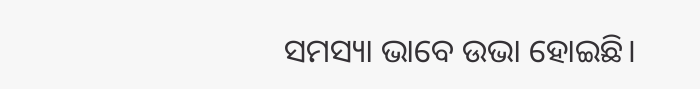ସମସ୍ୟା ଭାବେ ଉଭା ହୋଇଛି।